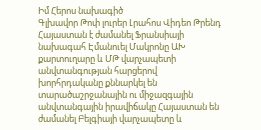Իմ Հերոս նախագիծ
Գլխավոր Թոփ լուրեր Լրահոս Վիդեո Թրենդ
Հայաստան է ժամանել Ֆրանսիայի նախագահ Էմանուել Մակրոնը ԱԽ քարտուղարը և ՄԹ վարչապետի անվտանգության հարցերով խորհրդականը քննարկել են տարածաշրջանային ու միջազգային անվտանգային իրավիճակը Հայաստան են ժամանել Բելգիայի վարչապետը և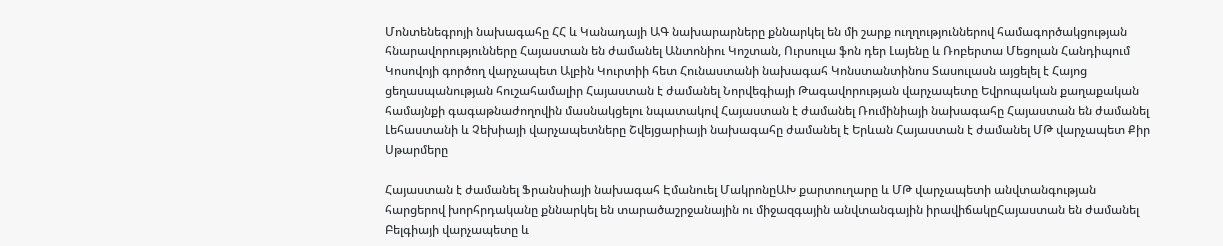Մոնտենեգրոյի նախագահը ՀՀ և Կանադայի ԱԳ նախարարները քննարկել են մի շարք ուղղություններով համագործակցության հնարավորությունները Հայաստան են ժամանել Անտոնիու Կոշտան, Ուրսուլա ֆոն դեր Լայենը և Ռոբերտա Մեցոլան Հանդիպում Կոսովոյի գործող վարչապետ Ալբին Կուրտիի հետ Հունաստանի նախագահ Կոնստանտինոս Տասուլասն այցելել է Հայոց ցեղասպանության հուշահամալիր Հայաստան է ժամանել Նորվեգիայի Թագավորության վարչապետը Եվրոպական քաղաքական համայնքի գագաթնաժողովին մասնակցելու նպատակով Հայաստան է ժամանել Ռումինիայի նախագահը Հայաստան են ժամանել Լեհաստանի և Չեխիայի վարչապետները Շվեյցարիայի նախագահը ժամանել է Երևան Հայաստան է ժամանել ՄԹ վարչապետ Քիր Սթարմերը

Հայաստան է ժամանել Ֆրանսիայի նախագահ Էմանուել ՄակրոնըԱԽ քարտուղարը և ՄԹ վարչապետի անվտանգության հարցերով խորհրդականը քննարկել են տարածաշրջանային ու միջազգային անվտանգային իրավիճակըՀայաստան են ժամանել Բելգիայի վարչապետը և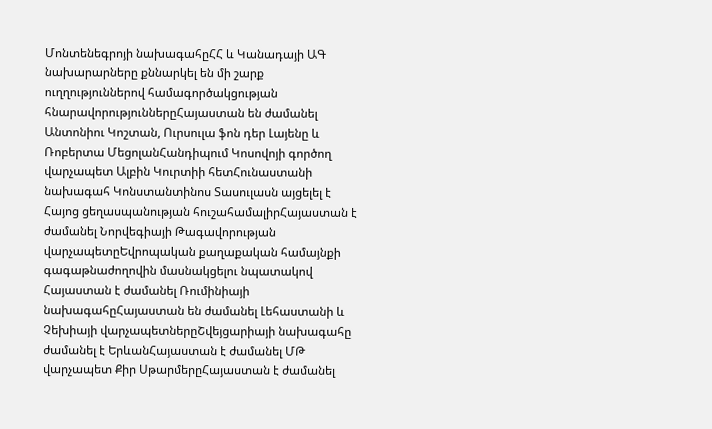Մոնտենեգրոյի նախագահըՀՀ և Կանադայի ԱԳ նախարարները քննարկել են մի շարք ուղղություններով համագործակցության հնարավորություններըՀայաստան են ժամանել Անտոնիու Կոշտան, Ուրսուլա ֆոն դեր Լայենը և Ռոբերտա ՄեցոլանՀանդիպում Կոսովոյի գործող վարչապետ Ալբին Կուրտիի հետՀունաստանի նախագահ Կոնստանտինոս Տասուլասն այցելել է Հայոց ցեղասպանության հուշահամալիրՀայաստան է ժամանել Նորվեգիայի Թագավորության վարչապետըԵվրոպական քաղաքական համայնքի գագաթնաժողովին մասնակցելու նպատակով Հայաստան է ժամանել Ռումինիայի նախագահըՀայաստան են ժամանել Լեհաստանի և Չեխիայի վարչապետներըՇվեյցարիայի նախագահը ժամանել է ԵրևանՀայաստան է ժամանել ՄԹ վարչապետ Քիր ՍթարմերըՀայաստան է ժամանել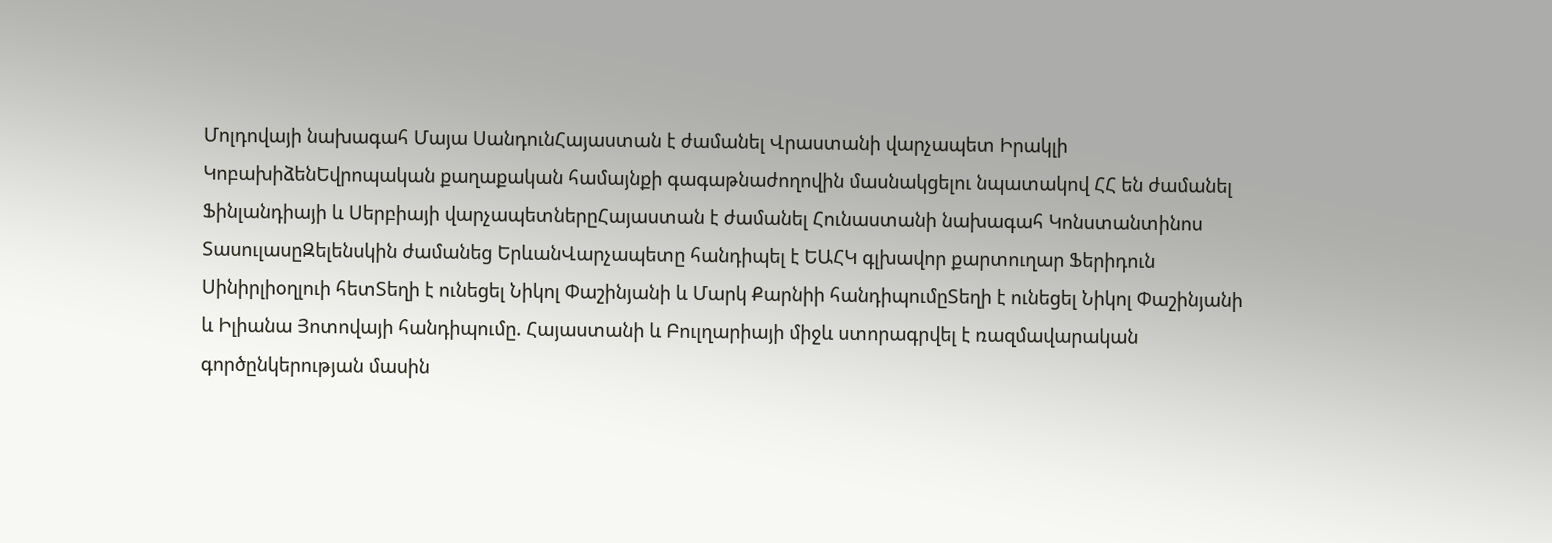Մոլդովայի նախագահ Մայա ՍանդունՀայաստան է ժամանել Վրաստանի վարչապետ Իրակլի ԿոբախիձենԵվրոպական քաղաքական համայնքի գագաթնաժողովին մասնակցելու նպատակով ՀՀ են ժամանել Ֆինլանդիայի և Սերբիայի վարչապետներըՀայաստան է ժամանել Հունաստանի նախագահ Կոնստանտինոս ՏասուլասըԶելենսկին ժամանեց ԵրևանՎարչապետը հանդիպել է ԵԱՀԿ գլխավոր քարտուղար Ֆերիդուն Սինիրլիօղլուի հետՏեղի է ունեցել Նիկոլ Փաշինյանի և Մարկ Քարնիի հանդիպումըՏեղի է ունեցել Նիկոլ Փաշինյանի և Իլիանա Յոտովայի հանդիպումը. Հայաստանի և Բուլղարիայի միջև ստորագրվել է ռազմավարական գործընկերության մասին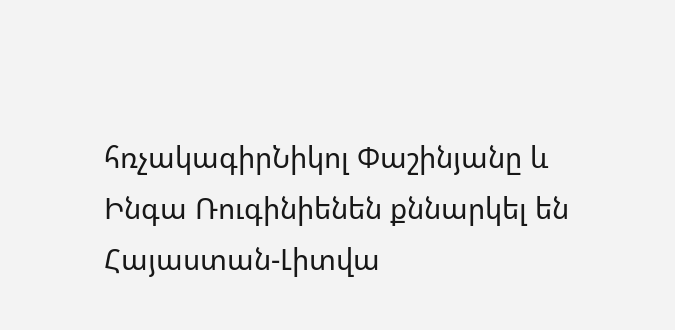հռչակագիրՆիկոլ Փաշինյանը և Ինգա Ռուգինիենեն քննարկել են Հայաստան-Լիտվա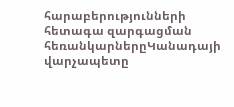հարաբերությունների հետագա զարգացման հեռանկարներըԿանադայի վարչապետը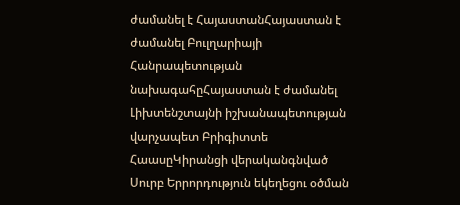ժամանել է ՀայաստանՀայաստան է ժամանել Բուլղարիայի Հանրապետության նախագահըՀայաստան է ժամանել Լիխտենշտայնի իշխանապետության վարչապետ Բրիգիտտե ՀաասըԿիրանցի վերականգնված Սուրբ Երրորդություն եկեղեցու օծման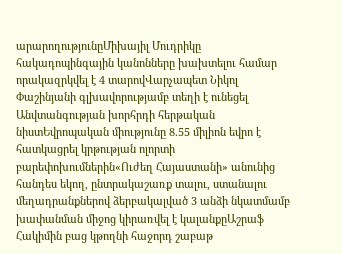արարողությունըՄիխայիլ Մուդրիկը հակադոպինգային կանոնները խախտելու համար որակազրկվել է 4 տարովՎարչապետ Նիկոլ Փաշինյանի գլխավորությամբ տեղի է ունեցել Անվտանգության խորհրդի հերթական նիստԵվրոպական միությունը 8.55 միլիոն եվրո է հատկացրել կրթության ոլորտի բարեփոխումներին«Ուժեղ Հայաստանի» անունից հանդես եկող, ընտրակաշառք տալու, ստանալու մեղադրանքներով ձերբակալված 3 անձի նկատմամբ խափանման միջոց կիրառվել է կալանքըԱշրաֆ Հակիմին բաց կթողնի հաջորդ շաբաթ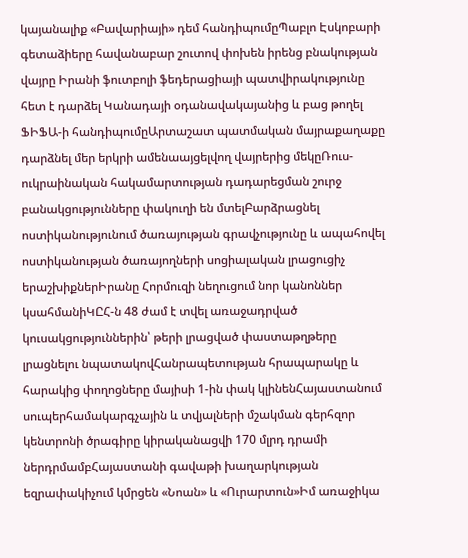կայանալիք «Բավարիայի» դեմ հանդիպումըՊաբլո Էսկոբարի գետաձիերը հավանաբար շուտով փոխեն իրենց բնակության վայրը Իրանի ֆուտբոլի ֆեդերացիայի պատվիրակությունը հետ է դարձել Կանադայի օդանավակայանից և բաց թողել ՖԻՖԱ-ի հանդիպումըԱրտաշատ պատմական մայրաքաղաքը դարձնել մեր երկրի ամենաայցելվող վայրերից մեկըՌուս-ուկրաինական հակամարտության դադարեցման շուրջ բանակցությունները փակուղի են մտելԲարձրացնել ոստիկանությունում ծառայության գրավչությունը և ապահովել ոստիկանության ծառայողների սոցիալական լրացուցիչ երաշխիքներԻրանը Հորմուզի նեղուցում նոր կանոններ կսահմանիԿԸՀ-ն 48 ժամ է տվել առաջադրված կուսակցություններին՝ թերի լրացված փաստաթղթերը լրացնելու նպատակովՀանրապետության հրապարակը և հարակից փողոցները մայիսի 1-ին փակ կլինենՀայաստանում սուպերհամակարգչային և տվյալների մշակման գերհզոր կենտրոնի ծրագիրը կիրականացվի 170 մլրդ դրամի ներդրմամբՀայաստանի գավաթի խաղարկության եզրափակիչում կմրցեն «Նոան» և «Ուրարտուն»Իմ առաջիկա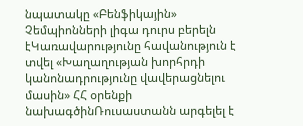նպատակը «Բենֆիկային» Չեմպիոնների լիգա դուրս բերելն էԿառավարությունը հավանություն է տվել «Խաղաղության խորհրդի կանոնադրությունը վավերացնելու մասին» ՀՀ օրենքի նախագծինՌուսաստանն արգելել է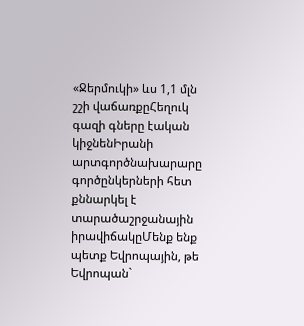«Ջերմուկի» ևս 1,1 մլն շշի վաճառքըՀեղուկ գազի գները էական կիջնենԻրանի արտգործնախարարը գործընկերների հետ քննարկել է տարածաշրջանային իրավիճակըՄենք ենք պետք Եվրոպային, թե Եվրոպան`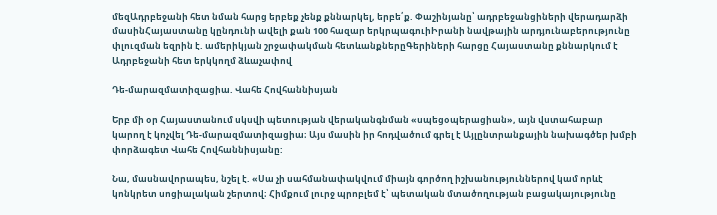մեզԱդրբեջանի հետ նման հարց երբեք չենք քննարկել, երբե՛ք. Փաշինյանը՝ ադրբեջանցիների վերադարձի մասինՀայաստանը կընդունի ավելի քան 100 հազար երկրպագուիԻրանի նավթային արդյունաբերությունը փլուզման եզրին է. ամերիկյան շրջափակման հետևանքներըԳերիների հարցը Հայաստանը քննարկում է Ադրբեջանի հետ երկկողմ ձևաչափով

Դե-մարազմատիզացիա. Վահե Հովհաննիսյան

Երբ մի օր Հայաստանում սկսվի պետության վերականգնման «սպեցօպերացիան», այն վստահաբար կարող է կոչվել Դե-մարազմատիզացիա։ Այս մասին իր հոդվածում գրել է Այլընտրանքային նախագծեր խմբի փորձագետ Վահե Հովհաննիսյանը:

Նա, մասնավորապես, նշել է. «Սա չի սահմանափակվում միայն գործող իշխանություններով կամ որևէ կոնկրետ սոցիալական շերտով։ Հիմքում լուրջ պրոբլեմ է՝ պետական մտածողության բացակայությունը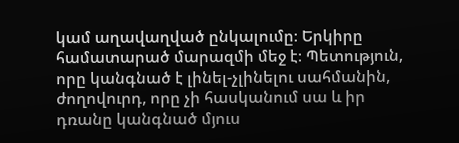կամ աղավաղված ընկալումը։ Երկիրը համատարած մարազմի մեջ է։ Պետություն, որը կանգնած է լինել-չլինելու սահմանին, ժողովուրդ, որը չի հասկանում սա և իր դռանը կանգնած մյուս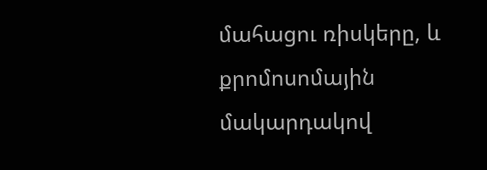մահացու ռիսկերը, և քրոմոսոմային մակարդակով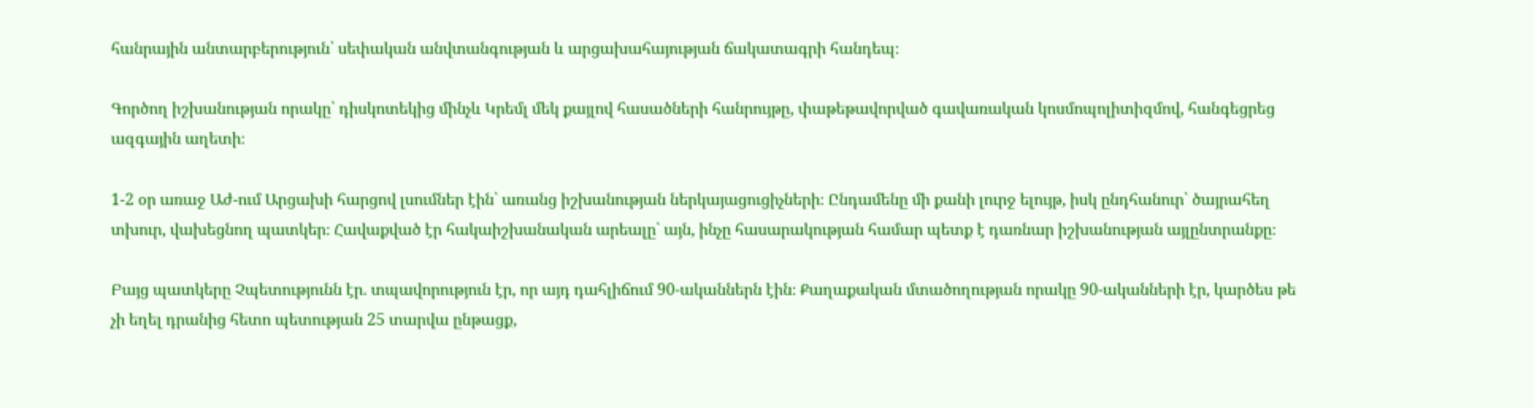հանրային անտարբերություն՝ սեփական անվտանգության և արցախահայության ճակատագրի հանդեպ։

Գործող իշխանության որակը՝ դիսկոտեկից մինչև Կրեմլ մեկ քայլով հասածների հանրույթը, փաթեթավորված գավառական կոսմոպոլիտիզմով, հանգեցրեց ազգային աղետի։

1-2 օր առաջ Աժ-ում Արցախի հարցով լսումներ էին՝ առանց իշխանության ներկայացուցիչների։ Ընդամենը մի քանի լուրջ ելույթ, իսկ ընդհանուր՝ ծայրահեղ տխուր, վախեցնող պատկեր։ Հավաքված էր հակաիշխանական արեալը՝ այն, ինչը հասարակության համար պետք է դառնար իշխանության այլընտրանքը։

Բայց պատկերը Չպետությունն էր. տպավորություն էր, որ այդ դահլիճում 90-ականներն էին։ Քաղաքական մտածողության որակը 90-ականների էր, կարծես թե չի եղել դրանից հետո պետության 25 տարվա ընթացք,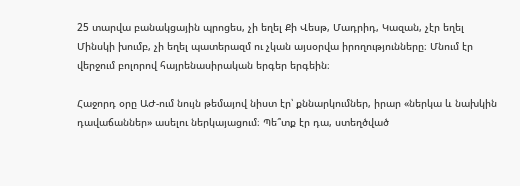25 տարվա բանակցային պրոցես, չի եղել Քի Վեսթ, Մադրիդ, Կազան, չէր եղել Մինսկի խումբ, չի եղել պատերազմ ու չկան այսօրվա իրողությունները։ Մնում էր վերջում բոլորով հայրենասիրական երգեր երգեին։

Հաջորդ օրը ԱԺ-ում նույն թեմայով նիստ էր՝ քննարկումներ, իրար «ներկա և նախկին դավաճաններ» ասելու ներկայացում։ Պե՞տք էր դա, ստեղծված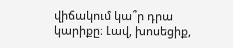վիճակում կա՞ր դրա կարիքը։ Լավ, խոսեցիք,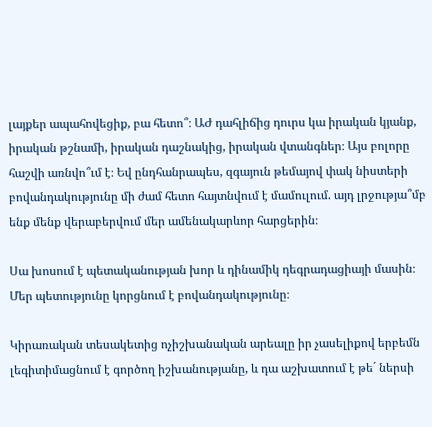լայքեր ապահովեցիք, բա հետո՞։ ԱԺ դահլիճից դուրս կա իրական կյանք, իրական թշնամի, իրական դաշնակից, իրական վտանգներ։ Այս բոլորը հաշվի առնվո՞ւմ է։ Եվ ընդհանրապես, զգայուն թեմայով փակ նիստերի բովանդակությունը մի ժամ հետո հայտնվում է մամուլում. այդ լրջությա՞մբ ենք մենք վերաբերվում մեր ամենակարևոր հարցերին։

Սա խոսում է պետականության խոր և դինամիկ դեգրադացիայի մասին։ Մեր պետությունը կորցնում է բովանդակությունը։

Կիրառական տեսակետից ոչիշխանական արեալը իր չասելիքով երբեմն լեգիտիմացնում է գործող իշխանությանը, և դա աշխատում է թե´ ներսի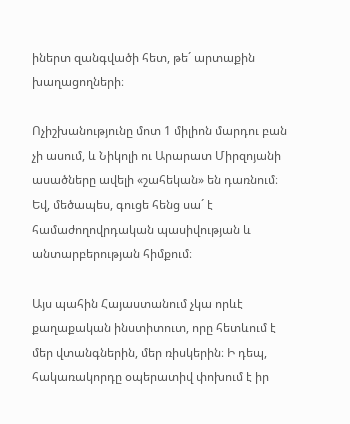իներտ զանգվածի հետ, թե´ արտաքին խաղացողների։

Ոչիշխանությունը մոտ 1 միլիոն մարդու բան չի ասում, և Նիկոլի ու Արարատ Միրզոյանի ասածները ավելի «շահեկան» են դառնում։ Եվ, մեծապես, գուցե հենց սա´ է համաժողովրդական պասիվության և անտարբերության հիմքում։

Այս պահին Հայաստանում չկա որևէ քաղաքական ինստիտուտ, որը հետևում է մեր վտանգներին, մեր ռիսկերին։ Ի դեպ, հակառակորդը օպերատիվ փոխում է իր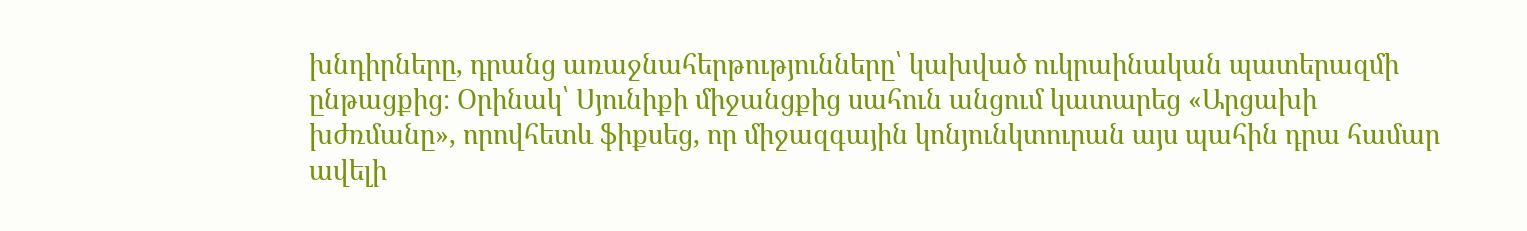խնդիրները, դրանց առաջնահերթությունները՝ կախված ուկրաինական պատերազմի ընթացքից։ Օրինակ՝ Սյունիքի միջանցքից սահուն անցում կատարեց «Արցախի խժռմանը», որովհետև ֆիքսեց, որ միջազգային կոնյունկտուրան այս պահին դրա համար ավելի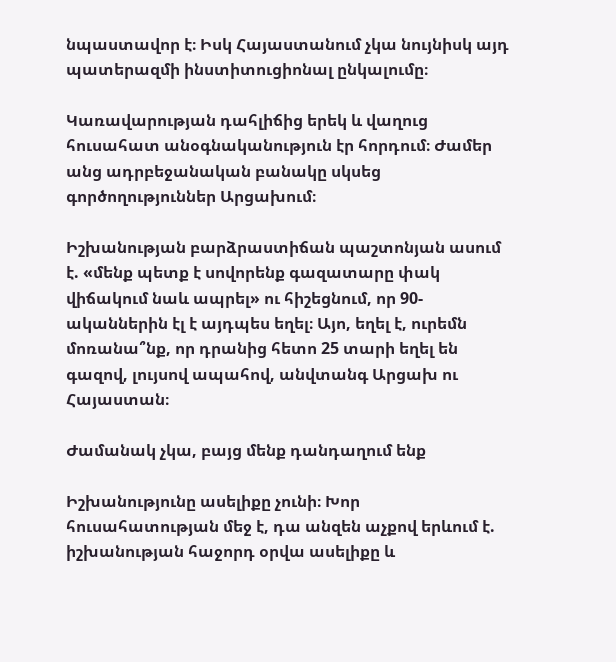նպաստավոր է։ Իսկ Հայաստանում չկա նույնիսկ այդ պատերազմի ինստիտուցիոնալ ընկալումը։

Կառավարության դահլիճից երեկ և վաղուց հուսահատ անօգնականություն էր հորդում։ Ժամեր անց ադրբեջանական բանակը սկսեց գործողություններ Արցախում։

Իշխանության բարձրաստիճան պաշտոնյան ասում է. «մենք պետք է սովորենք գազատարը փակ վիճակում նաև ապրել» ու հիշեցնում, որ 90-ականներին էլ է այդպես եղել։ Այո, եղել է, ուրեմն մոռանա՞նք, որ դրանից հետո 25 տարի եղել են գազով, լույսով ապահով, անվտանգ Արցախ ու Հայաստան։

Ժամանակ չկա, բայց մենք դանդաղում ենք

Իշխանությունը ասելիքը չունի։ Խոր հուսահատության մեջ է, դա անզեն աչքով երևում է. իշխանության հաջորդ օրվա ասելիքը և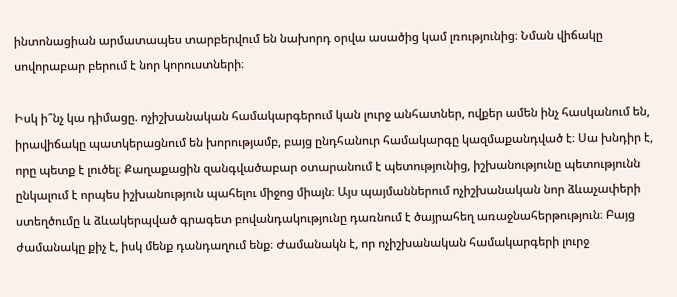ինտոնացիան արմատապես տարբերվում են նախորդ օրվա ասածից կամ լռությունից։ Նման վիճակը սովորաբար բերում է նոր կորուստների։

Իսկ ի՞նչ կա դիմացը. ոչիշխանական համակարգերում կան լուրջ անհատներ, ովքեր ամեն ինչ հասկանում են, իրավիճակը պատկերացնում են խորությամբ, բայց ընդհանուր համակարգը կազմաքանդված է։ Սա խնդիր է, որը պետք է լուծել։ Քաղաքացին զանգվածաբար օտարանում է պետությունից, իշխանությունը պետությունն ընկալում է որպես իշխանություն պահելու միջոց միայն։ Այս պայմաններում ոչիշխանական նոր ձևաչափերի ստեղծումը և ձևակերպված գրագետ բովանդակությունը դառնում է ծայրահեղ առաջնահերթություն։ Բայց ժամանակը քիչ է, իսկ մենք դանդաղում ենք։ Ժամանակն է, որ ոչիշխանական համակարգերի լուրջ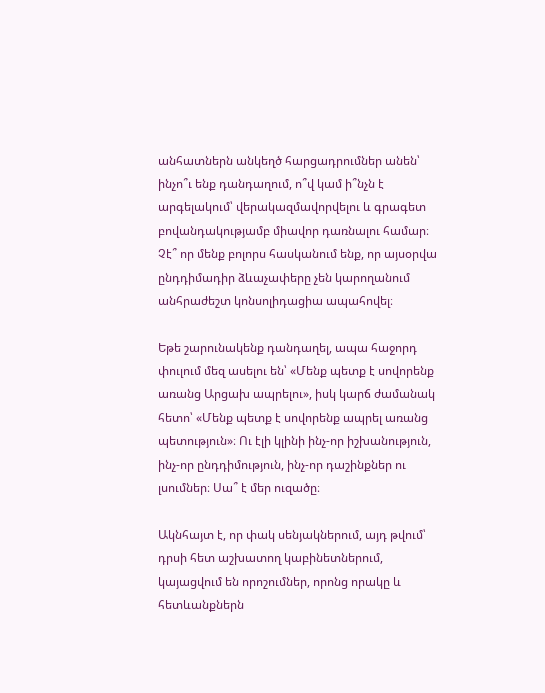անհատներն անկեղծ հարցադրումներ անեն՝ ինչո՞ւ ենք դանդաղում, ո՞վ կամ ի՞նչն է արգելակում՝ վերակազմավորվելու և գրագետ բովանդակությամբ միավոր դառնալու համար։ Չէ՞ որ մենք բոլորս հասկանում ենք, որ այսօրվա ընդդիմադիր ձևաչափերը չեն կարողանում անհրաժեշտ կոնսոլիդացիա ապահովել։

Եթե շարունակենք դանդաղել, ապա հաջորդ փուլում մեզ ասելու են՝ «Մենք պետք է սովորենք առանց Արցախ ապրելու», իսկ կարճ ժամանակ հետո՝ «Մենք պետք է սովորենք ապրել առանց պետություն»։ Ու էլի կլինի ինչ-որ իշխանություն, ինչ-որ ընդդիմություն, ինչ-որ դաշինքներ ու լսումներ։ Սա՞ է մեր ուզածը։

Ակնհայտ է, որ փակ սենյակներում, այդ թվում՝ դրսի հետ աշխատող կաբինետներում, կայացվում են որոշումներ, որոնց որակը և հետևանքներն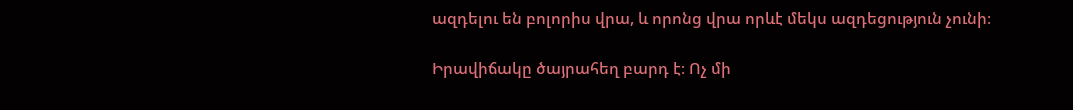ազդելու են բոլորիս վրա, և որոնց վրա որևէ մեկս ազդեցություն չունի։

Իրավիճակը ծայրահեղ բարդ է։ Ոչ մի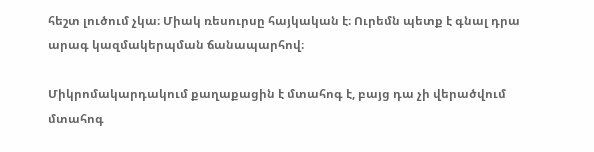հեշտ լուծում չկա։ Միակ ռեսուրսը հայկական է։ Ուրեմն պետք է գնալ դրա արագ կազմակերպման ճանապարհով։

Միկրոմակարդակում քաղաքացին է մտահոգ է, բայց դա չի վերածվում մտահոգ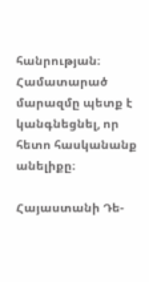հանրության։ Համատարած մարազմը պետք է կանգնեցնել, որ հետո հասկանանք անելիքը։

Հայաստանի Դե-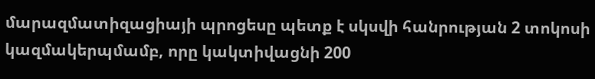մարազմատիզացիայի պրոցեսը պետք է սկսվի հանրության 2 տոկոսի կազմակերպմամբ, որը կակտիվացնի 200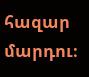հազար մարդու։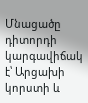Մնացածը դիտորդի կարգավիճակ է՝ Արցախի կորստի և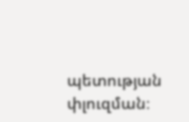պետության փլուզման։